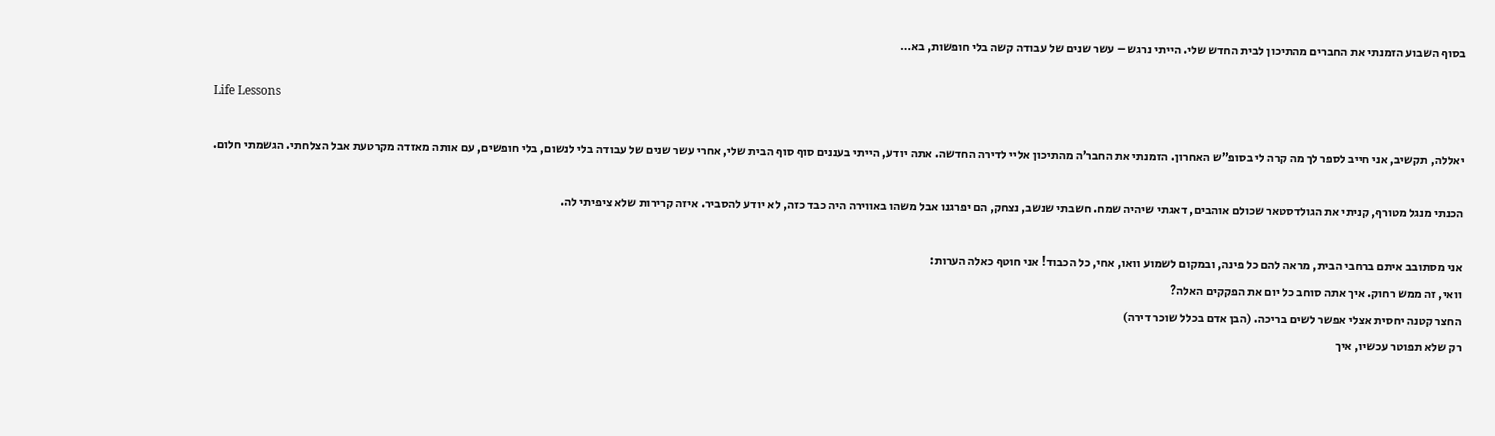בסוף השבוע הזמנתי את החברים מהתיכון לבית החדש שלי. הייתי נרגש – עשר שנים של עבודה קשה בלי חופשות, בא…

Life Lessons

יאללה, תקשיב, אני חייב לספר לך מה קרה לי בסופ”ש האחרון. הזמנתי את החבר’ה מהתיכון אליי לדירה החדשה. אתה יודע, הייתי בעננים סוף סוף הבית שלי, אחרי עשר שנים של עבודה בלי לנשום, בלי חופשים, עם אותה מאזדה מקרטעת אבל הצלחתי. הגשמתי חלום.

הכנתי מנגל מטורף, קניתי את הגולדסטאר שכולם אוהבים, דאגתי שיהיה שמח. חשבתי שנשב, נצחק, הם יפרגנו אבל משהו באווירה היה כבד כזה, לא יודע להסביר. איזה קרירות שלא ציפיתי לה.

אני מסתובב איתם ברחבי הבית, מראה להם כל פינה, ובמקום לשמוע וואו, אחי, כל הכבוד! אני חוטף כאלה הערות:
וואי, זה ממש רחוק. איך אתה סוחב כל יום את הפקקים האלה?
החצר קטנה יחסית אצלי אפשר לשים בריכה. (הבן אדם בכלל שוכר דירה)
רק שלא תפוטר עכשיו, איך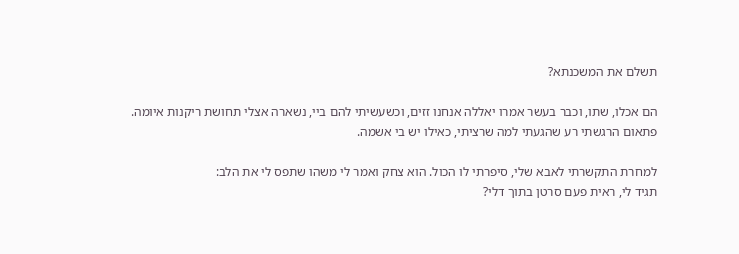תשלם את המשכנתא?

הם אכלו, שתו, וכבר בעשר אמרו יאללה אנחנו זזים, וכשעשיתי להם ביי, נשארה אצלי תחושת ריקנות איומה. פתאום הרגשתי רע שהגעתי למה שרציתי, כאילו יש בי אשמה.

למחרת התקשרתי לאבא שלי, סיפרתי לו הכול. הוא צחק ואמר לי משהו שתפס לי את הלב:
תגיד לי, ראית פעם סרטן בתוך דלי?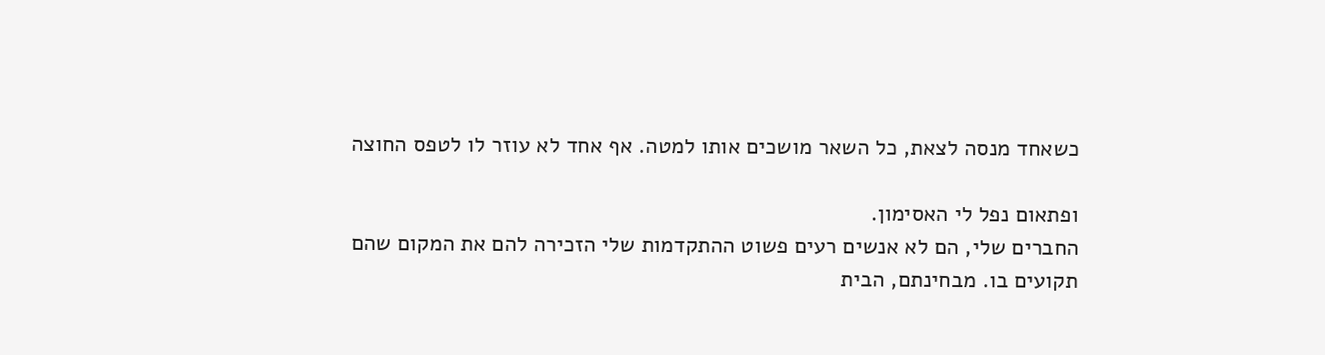כשאחד מנסה לצאת, כל השאר מושכים אותו למטה. אף אחד לא עוזר לו לטפס החוצה

ופתאום נפל לי האסימון.
החברים שלי, הם לא אנשים רעים פשוט ההתקדמות שלי הזכירה להם את המקום שהם תקועים בו. מבחינתם, הבית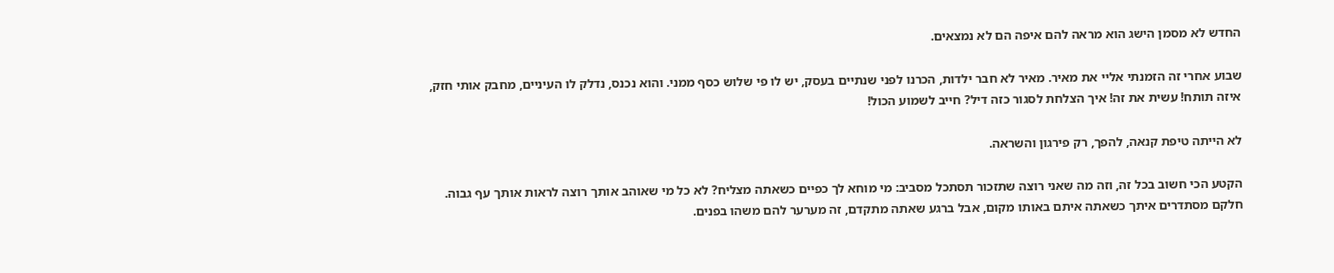החדש לא מסמן הישג הוא מראה להם איפה הם לא נמצאים.

שבוע אחרי זה הזמנתי אליי את מאיר. מאיר לא חבר ילדות, הכרנו לפני שנתיים בעסק, יש לו פי שלוש כסף ממני. והוא נכנס, נדלק לו העיניים, מחבק אותי חזק,
איזה תותח! עשית את זה! איך הצלחת לסגור כזה דיל? חייב לשמוע הכול!

לא הייתה טיפת קנאה, להפך, רק פירגון והשראה.

הקטע הכי חשוב בכל זה, וזה מה שאני רוצה שתזכור תסתכל מסביב: מי מוחא לך כפיים כשאתה מצליח? לא כל מי שאוהב אותך רוצה לראות אותך עף גבוה. חלקם מסתדרים איתך כשאתה איתם באותו מקום, אבל ברגע שאתה מתקדם, זה מערער להם משהו בפנים.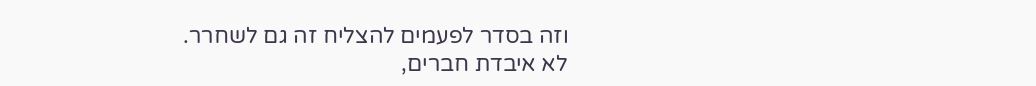וזה בסדר לפעמים להצליח זה גם לשחרר.
לא איבדת חברים,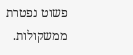פשוט נפטרת ממשקולות.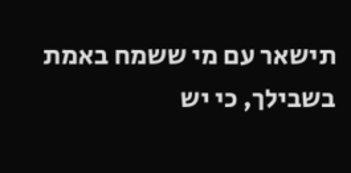תישאר עם מי ששמח באמת בשבילך, כי יש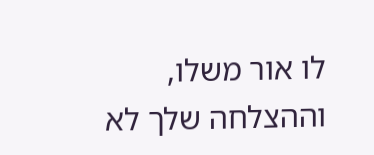לו אור משלו, וההצלחה שלך לא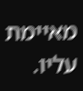מאיימת עליו.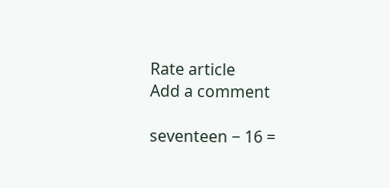Rate article
Add a comment

seventeen − 16 =